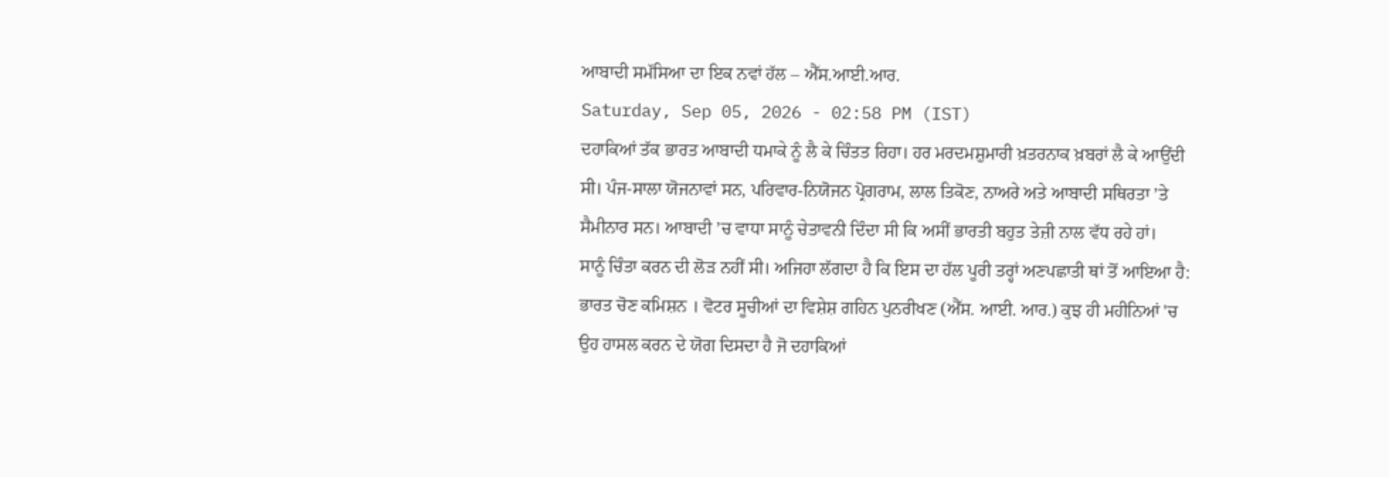ਆਬਾਦੀ ਸਮੱਸਿਆ ਦਾ ਇਕ ਨਵਾਂ ਹੱਲ – ਐੱਸ.ਆਈ.ਆਰ.
Saturday, Sep 05, 2026 - 02:58 PM (IST)
ਦਹਾਕਿਆਂ ਤੱਕ ਭਾਰਤ ਆਬਾਦੀ ਧਮਾਕੇ ਨੂੰ ਲੈ ਕੇ ਚਿੰਤਤ ਰਿਹਾ। ਹਰ ਮਰਦਮਸ਼ੁਮਾਰੀ ਖ਼ਤਰਨਾਕ ਖ਼ਬਰਾਂ ਲੈ ਕੇ ਆਉਂਦੀ ਸੀ। ਪੰਜ-ਸਾਲਾ ਯੋਜਨਾਵਾਂ ਸਨ, ਪਰਿਵਾਰ-ਨਿਯੋਜਨ ਪ੍ਰੋਗਰਾਮ, ਲਾਲ ਤਿਕੋਣ, ਨਾਅਰੇ ਅਤੇ ਆਬਾਦੀ ਸਥਿਰਤਾ ’ਤੇ ਸੈਮੀਨਾਰ ਸਨ। ਆਬਾਦੀ ’ਚ ਵਾਧਾ ਸਾਨੂੰ ਚੇਤਾਵਨੀ ਦਿੰਦਾ ਸੀ ਕਿ ਅਸੀਂ ਭਾਰਤੀ ਬਹੁਤ ਤੇਜ਼ੀ ਨਾਲ ਵੱਧ ਰਹੇ ਹਾਂ।
ਸਾਨੂੰ ਚਿੰਤਾ ਕਰਨ ਦੀ ਲੋੜ ਨਹੀਂ ਸੀ। ਅਜਿਹਾ ਲੱਗਦਾ ਹੈ ਕਿ ਇਸ ਦਾ ਹੱਲ ਪੂਰੀ ਤਰ੍ਹਾਂ ਅਣਪਛਾਤੀ ਥਾਂ ਤੋਂ ਆਇਆ ਹੈ: ਭਾਰਤ ਚੋਣ ਕਮਿਸ਼ਨ । ਵੋਟਰ ਸੂਚੀਆਂ ਦਾ ਵਿਸ਼ੇਸ਼ ਗਹਿਨ ਪੁਨਰੀਖਣ (ਐੱਸ. ਆਈ. ਆਰ.) ਕੁਝ ਹੀ ਮਹੀਨਿਆਂ 'ਚ ਉਹ ਹਾਸਲ ਕਰਨ ਦੇ ਯੋਗ ਦਿਸਦਾ ਹੈ ਜੋ ਦਹਾਕਿਆਂ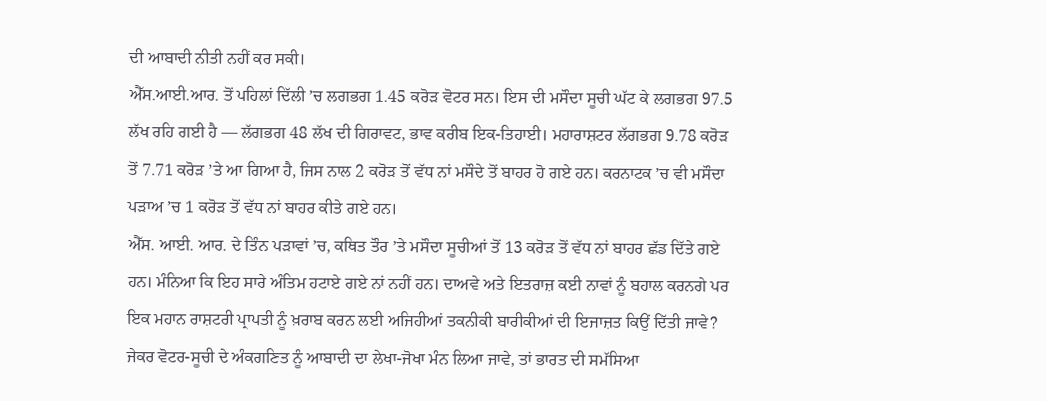ਦੀ ਆਬਾਦੀ ਨੀਤੀ ਨਹੀਂ ਕਰ ਸਕੀ।
ਐੱਸ.ਆਈ.ਆਰ. ਤੋਂ ਪਹਿਲਾਂ ਦਿੱਲੀ ’ਚ ਲਗਭਗ 1.45 ਕਰੋੜ ਵੋਟਰ ਸਨ। ਇਸ ਦੀ ਮਸੌਦਾ ਸੂਚੀ ਘੱਟ ਕੇ ਲਗਭਗ 97.5 ਲੱਖ ਰਹਿ ਗਈ ਹੈ — ਲੱਗਭਗ 48 ਲੱਖ ਦੀ ਗਿਰਾਵਟ, ਭਾਵ ਕਰੀਬ ਇਕ-ਤਿਹਾਈ। ਮਹਾਰਾਸ਼ਟਰ ਲੱਗਭਗ 9.78 ਕਰੋੜ ਤੋਂ 7.71 ਕਰੋੜ ’ਤੇ ਆ ਗਿਆ ਹੈ, ਜਿਸ ਨਾਲ 2 ਕਰੋੜ ਤੋਂ ਵੱਧ ਨਾਂ ਮਸੌਦੇ ਤੋਂ ਬਾਹਰ ਹੋ ਗਏ ਹਨ। ਕਰਨਾਟਕ ’ਚ ਵੀ ਮਸੌਦਾ ਪੜਾਅ ’ਚ 1 ਕਰੋੜ ਤੋਂ ਵੱਧ ਨਾਂ ਬਾਹਰ ਕੀਤੇ ਗਏ ਹਨ।
ਐੱਸ. ਆਈ. ਆਰ. ਦੇ ਤਿੰਨ ਪੜਾਵਾਂ ’ਚ, ਕਥਿਤ ਤੌਰ ’ਤੇ ਮਸੌਦਾ ਸੂਚੀਆਂ ਤੋਂ 13 ਕਰੋੜ ਤੋਂ ਵੱਧ ਨਾਂ ਬਾਹਰ ਛੱਡ ਦਿੱਤੇ ਗਏ ਹਨ। ਮੰਨਿਆ ਕਿ ਇਹ ਸਾਰੇ ਅੰਤਿਮ ਹਟਾਏ ਗਏ ਨਾਂ ਨਹੀਂ ਹਨ। ਦਾਅਵੇ ਅਤੇ ਇਤਰਾਜ਼ ਕਈ ਨਾਵਾਂ ਨੂੰ ਬਹਾਲ ਕਰਨਗੇ ਪਰ ਇਕ ਮਹਾਨ ਰਾਸ਼ਟਰੀ ਪ੍ਰਾਪਤੀ ਨੂੰ ਖ਼ਰਾਬ ਕਰਨ ਲਈ ਅਜਿਹੀਆਂ ਤਕਨੀਕੀ ਬਾਰੀਕੀਆਂ ਦੀ ਇਜਾਜ਼ਤ ਕਿਉਂ ਦਿੱਤੀ ਜਾਵੇ?
ਜੇਕਰ ਵੋਟਰ-ਸੂਚੀ ਦੇ ਅੰਕਗਣਿਤ ਨੂੰ ਆਬਾਦੀ ਦਾ ਲੇਖਾ-ਜੋਖਾ ਮੰਨ ਲਿਆ ਜਾਵੇ, ਤਾਂ ਭਾਰਤ ਦੀ ਸਮੱਸਿਆ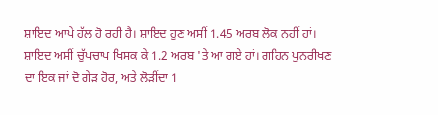ਸ਼ਾਇਦ ਆਪੇ ਹੱਲ ਹੋ ਰਹੀ ਹੈ। ਸ਼ਾਇਦ ਹੁਣ ਅਸੀਂ 1.45 ਅਰਬ ਲੋਕ ਨਹੀਂ ਹਾਂ। ਸ਼ਾਇਦ ਅਸੀਂ ਚੁੱਪਚਾਪ ਖਿਸਕ ਕੇ 1.2 ਅਰਬ 'ਤੇ ਆ ਗਏ ਹਾਂ। ਗਹਿਨ ਪੁਨਰੀਖਣ ਦਾ ਇਕ ਜਾਂ ਦੋ ਗੇੜ ਹੋਰ, ਅਤੇ ਲੋੜੀਂਦਾ 1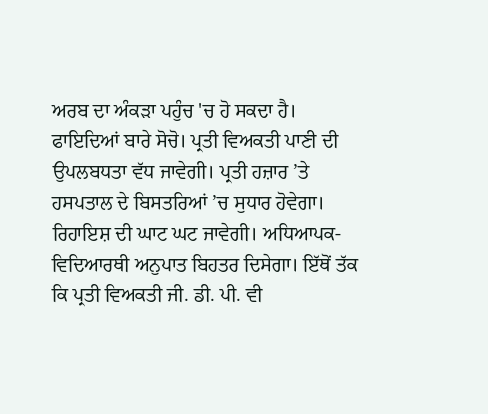ਅਰਬ ਦਾ ਅੰਕੜਾ ਪਹੁੰਚ 'ਚ ਹੋ ਸਕਦਾ ਹੈ।
ਫਾਇਦਿਆਂ ਬਾਰੇ ਸੋਚੋ। ਪ੍ਰਤੀ ਵਿਅਕਤੀ ਪਾਣੀ ਦੀ ਉਪਲਬਧਤਾ ਵੱਧ ਜਾਵੇਗੀ। ਪ੍ਰਤੀ ਹਜ਼ਾਰ ’ਤੇ ਹਸਪਤਾਲ ਦੇ ਬਿਸਤਰਿਆਂ ’ਚ ਸੁਧਾਰ ਹੋਵੇਗਾ। ਰਿਹਾਇਸ਼ ਦੀ ਘਾਟ ਘਟ ਜਾਵੇਗੀ। ਅਧਿਆਪਕ-ਵਿਦਿਆਰਥੀ ਅਨੁਪਾਤ ਬਿਹਤਰ ਦਿਸੇਗਾ। ਇੱਥੋਂ ਤੱਕ ਕਿ ਪ੍ਰਤੀ ਵਿਅਕਤੀ ਜੀ. ਡੀ. ਪੀ. ਵੀ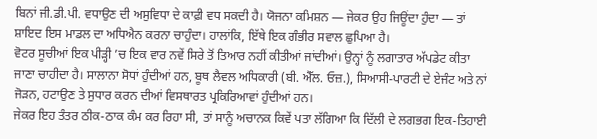ਬਿਨਾਂ ਜੀ.ਡੀ.ਪੀ. ਵਧਾਉਣ ਦੀ ਅਸੁਵਿਧਾ ਦੇ ਕਾਫ਼ੀ ਵਧ ਸਕਦੀ ਹੈ। ਯੋਜਨਾ ਕਮਿਸ਼ਨ — ਜੇਕਰ ਉਹ ਜਿਊਂਦਾ ਹੁੰਦਾ — ਤਾਂ ਸ਼ਾਇਦ ਇਸ ਮਾਡਲ ਦਾ ਅਧਿਐਨ ਕਰਨਾ ਚਾਹੁੰਦਾ। ਹਾਲਾਂਕਿ, ਇੱਥੇ ਇਕ ਗੰਭੀਰ ਸਵਾਲ ਛੁਪਿਆ ਹੈ।
ਵੋਟਰ ਸੂਚੀਆਂ ਇਕ ਪੀੜ੍ਹੀ ’ਚ ਇਕ ਵਾਰ ਨਵੇਂ ਸਿਰੇ ਤੋਂ ਤਿਆਰ ਨਹੀਂ ਕੀਤੀਆਂ ਜਾਂਦੀਆਂ। ਉਨ੍ਹਾਂ ਨੂੰ ਲਗਾਤਾਰ ਅੱਪਡੇਟ ਕੀਤਾ ਜਾਣਾ ਚਾਹੀਦਾ ਹੈ। ਸਾਲਾਨਾ ਸੋਧਾਂ ਹੁੰਦੀਆਂ ਹਨ, ਬੂਥ ਲੈਵਲ ਅਧਿਕਾਰੀ (ਬੀ. ਐੱਲ. ਓਜ਼.), ਸਿਆਸੀ-ਪਾਰਟੀ ਦੇ ਏਜੰਟ ਅਤੇ ਨਾਂ ਜੋੜਨ, ਹਟਾਉਣ ਤੇ ਸੁਧਾਰ ਕਰਨ ਦੀਆਂ ਵਿਸਥਾਰਤ ਪ੍ਰਕਿਰਿਆਵਾਂ ਹੁੰਦੀਆਂ ਹਨ।
ਜੇਕਰ ਇਹ ਤੰਤਰ ਠੀਕ-ਠਾਕ ਕੰਮ ਕਰ ਰਿਹਾ ਸੀ, ਤਾਂ ਸਾਨੂੰ ਅਚਾਨਕ ਕਿਵੇਂ ਪਤਾ ਲੱਗਿਆ ਕਿ ਦਿੱਲੀ ਦੇ ਲਗਭਗ ਇਕ-ਤਿਹਾਈ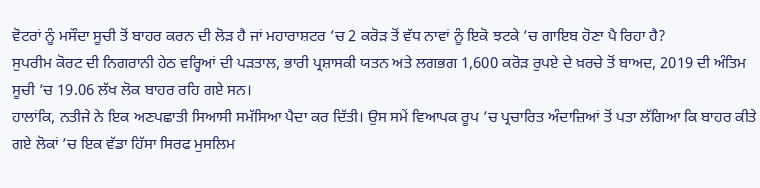ਵੋਟਰਾਂ ਨੂੰ ਮਸੌਦਾ ਸੂਚੀ ਤੋਂ ਬਾਹਰ ਕਰਨ ਦੀ ਲੋੜ ਹੈ ਜਾਂ ਮਹਾਰਾਸ਼ਟਰ ’ਚ 2 ਕਰੋੜ ਤੋਂ ਵੱਧ ਨਾਵਾਂ ਨੂੰ ਇਕੋ ਝਟਕੇ ’ਚ ਗਾਇਬ ਹੋਣਾ ਪੈ ਰਿਹਾ ਹੈ?
ਸੁਪਰੀਮ ਕੋਰਟ ਦੀ ਨਿਗਰਾਨੀ ਹੇਠ ਵਰ੍ਹਿਆਂ ਦੀ ਪੜਤਾਲ, ਭਾਰੀ ਪ੍ਰਸ਼ਾਸਕੀ ਯਤਨ ਅਤੇ ਲਗਭਗ 1,600 ਕਰੋੜ ਰੁਪਏ ਦੇ ਖ਼ਰਚੇ ਤੋਂ ਬਾਅਦ, 2019 ਦੀ ਅੰਤਿਮ ਸੂਚੀ ’ਚ 19.06 ਲੱਖ ਲੋਕ ਬਾਹਰ ਰਹਿ ਗਏ ਸਨ।
ਹਾਲਾਂਕਿ, ਨਤੀਜੇ ਨੇ ਇਕ ਅਣਪਛਾਤੀ ਸਿਆਸੀ ਸਮੱਸਿਆ ਪੈਦਾ ਕਰ ਦਿੱਤੀ। ਉਸ ਸਮੇਂ ਵਿਆਪਕ ਰੂਪ ’ਚ ਪ੍ਰਚਾਰਿਤ ਅੰਦਾਜ਼ਿਆਂ ਤੋਂ ਪਤਾ ਲੱਗਿਆ ਕਿ ਬਾਹਰ ਕੀਤੇ ਗਏ ਲੋਕਾਂ ’ਚ ਇਕ ਵੱਡਾ ਹਿੱਸਾ ਸਿਰਫ ਮੁਸਲਿਮ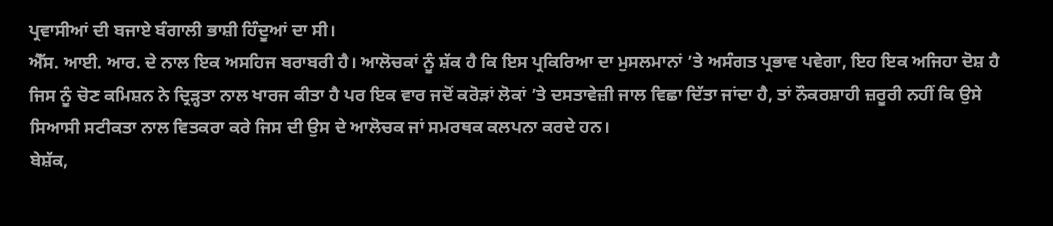ਪ੍ਰਵਾਸੀਆਂ ਦੀ ਬਜਾਏ ਬੰਗਾਲੀ ਭਾਸ਼ੀ ਹਿੰਦੂਆਂ ਦਾ ਸੀ।
ਐੱਸ. ਆਈ. ਆਰ. ਦੇ ਨਾਲ ਇਕ ਅਸਹਿਜ ਬਰਾਬਰੀ ਹੈ। ਆਲੋਚਕਾਂ ਨੂੰ ਸ਼ੱਕ ਹੈ ਕਿ ਇਸ ਪ੍ਰਕਿਰਿਆ ਦਾ ਮੁਸਲਮਾਨਾਂ ’ਤੇ ਅਸੰਗਤ ਪ੍ਰਭਾਵ ਪਵੇਗਾ, ਇਹ ਇਕ ਅਜਿਹਾ ਦੋਸ਼ ਹੈ ਜਿਸ ਨੂੰ ਚੋਣ ਕਮਿਸ਼ਨ ਨੇ ਦ੍ਰਿੜ੍ਹਤਾ ਨਾਲ ਖਾਰਜ ਕੀਤਾ ਹੈ ਪਰ ਇਕ ਵਾਰ ਜਦੋਂ ਕਰੋੜਾਂ ਲੋਕਾਂ ’ਤੇ ਦਸਤਾਵੇਜ਼ੀ ਜਾਲ ਵਿਛਾ ਦਿੱਤਾ ਜਾਂਦਾ ਹੈ, ਤਾਂ ਨੌਕਰਸ਼ਾਹੀ ਜ਼ਰੂਰੀ ਨਹੀਂ ਕਿ ਉਸੇ ਸਿਆਸੀ ਸਟੀਕਤਾ ਨਾਲ ਵਿਤਕਰਾ ਕਰੇ ਜਿਸ ਦੀ ਉਸ ਦੇ ਆਲੋਚਕ ਜਾਂ ਸਮਰਥਕ ਕਲਪਨਾ ਕਰਦੇ ਹਨ।
ਬੇਸ਼ੱਕ,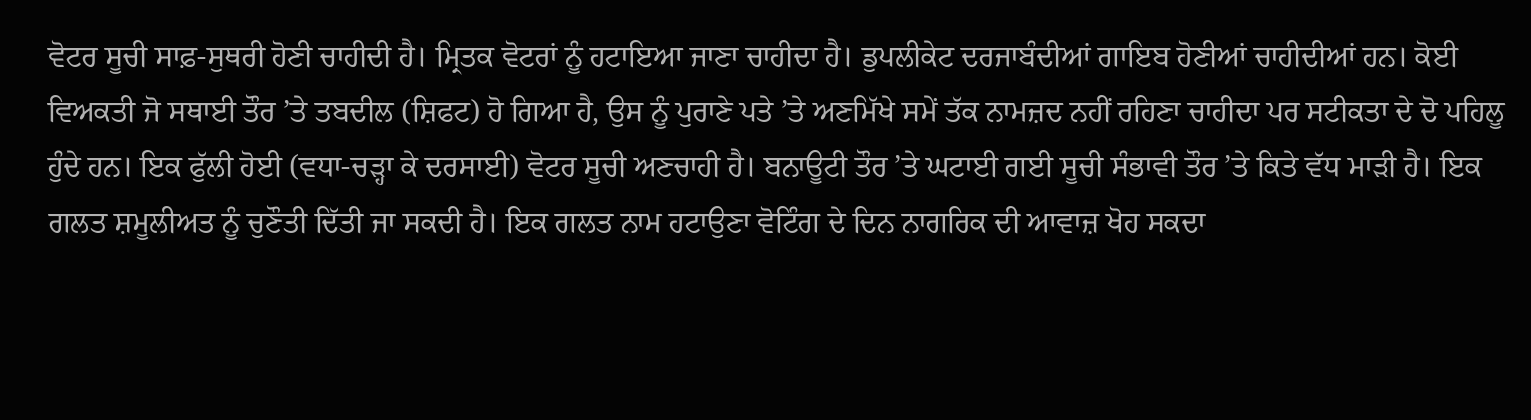ਵੋਟਰ ਸੂਚੀ ਸਾਫ਼-ਸੁਥਰੀ ਹੋਣੀ ਚਾਹੀਦੀ ਹੈ। ਮ੍ਰਿਤਕ ਵੋਟਰਾਂ ਨੂੰ ਹਟਾਇਆ ਜਾਣਾ ਚਾਹੀਦਾ ਹੈ। ਡੁਪਲੀਕੇਟ ਦਰਜਾਬੰਦੀਆਂ ਗਾਇਬ ਹੋਣੀਆਂ ਚਾਹੀਦੀਆਂ ਹਨ। ਕੋਈ ਵਿਅਕਤੀ ਜੋ ਸਥਾਈ ਤੌਰ ’ਤੇ ਤਬਦੀਲ (ਸ਼ਿਫਟ) ਹੋ ਗਿਆ ਹੈ, ਉਸ ਨੂੰ ਪੁਰਾਣੇ ਪਤੇ ’ਤੇ ਅਣਮਿੱਖੇ ਸਮੇਂ ਤੱਕ ਨਾਮਜ਼ਦ ਨਹੀਂ ਰਹਿਣਾ ਚਾਹੀਦਾ ਪਰ ਸਟੀਕਤਾ ਦੇ ਦੋ ਪਹਿਲੂ ਹੁੰਦੇ ਹਨ। ਇਕ ਫੁੱਲੀ ਹੋਈ (ਵਧਾ-ਚੜ੍ਹਾ ਕੇ ਦਰਸਾਈ) ਵੋਟਰ ਸੂਚੀ ਅਣਚਾਹੀ ਹੈ। ਬਨਾਊਟੀ ਤੌਰ ’ਤੇ ਘਟਾਈ ਗਈ ਸੂਚੀ ਸੰਭਾਵੀ ਤੌਰ ’ਤੇ ਕਿਤੇ ਵੱਧ ਮਾੜੀ ਹੈ। ਇਕ ਗਲਤ ਸ਼ਮੂਲੀਅਤ ਨੂੰ ਚੁਣੌਤੀ ਦਿੱਤੀ ਜਾ ਸਕਦੀ ਹੈ। ਇਕ ਗਲਤ ਨਾਮ ਹਟਾਉਣਾ ਵੋਟਿੰਗ ਦੇ ਦਿਨ ਨਾਗਰਿਕ ਦੀ ਆਵਾਜ਼ ਖੋਹ ਸਕਦਾ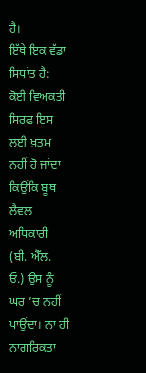ਹੈ।
ਇੱਥੇ ਇਕ ਵੱਡਾ ਸਿਧਾਂਤ ਹੈ: ਕੋਈ ਵਿਅਕਤੀ ਸਿਰਫ ਇਸ ਲਈ ਖ਼ਤਮ ਨਹੀਂ ਹੋ ਜਾਂਦਾ ਕਿਉਂਕਿ ਬੂਥ ਲੈਵਲ ਅਧਿਕਾਰੀ (ਬੀ. ਐੱਲ. ਓ.) ਉਸ ਨੂੰ ਘਰ ’ਚ ਨਹੀਂ ਪਾਉਂਦਾ। ਨਾ ਹੀ ਨਾਗਰਿਕਤਾ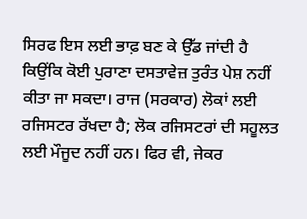ਸਿਰਫ ਇਸ ਲਈ ਭਾਫ਼ ਬਣ ਕੇ ਉੱਡ ਜਾਂਦੀ ਹੈ ਕਿਉਂਕਿ ਕੋਈ ਪੁਰਾਣਾ ਦਸਤਾਵੇਜ਼ ਤੁਰੰਤ ਪੇਸ਼ ਨਹੀਂ ਕੀਤਾ ਜਾ ਸਕਦਾ। ਰਾਜ (ਸਰਕਾਰ) ਲੋਕਾਂ ਲਈ ਰਜਿਸਟਰ ਰੱਖਦਾ ਹੈ; ਲੋਕ ਰਜਿਸਟਰਾਂ ਦੀ ਸਹੂਲਤ ਲਈ ਮੌਜੂਦ ਨਹੀਂ ਹਨ। ਫਿਰ ਵੀ, ਜੇਕਰ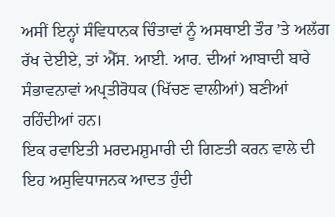ਅਸੀਂ ਇਨ੍ਹਾਂ ਸੰਵਿਧਾਨਕ ਚਿੰਤਾਵਾਂ ਨੂੰ ਅਸਥਾਈ ਤੌਰ ’ਤੇ ਅਲੱਗ ਰੱਖ ਦੇਈਏ, ਤਾਂ ਐੱਸ. ਆਈ. ਆਰ. ਦੀਆਂ ਆਬਾਦੀ ਬਾਰੇ ਸੰਭਾਵਨਾਵਾਂ ਅਪ੍ਰਤੀਰੋਧਕ (ਖਿੱਚਣ ਵਾਲੀਆਂ) ਬਣੀਆਂ ਰਹਿੰਦੀਆਂ ਹਨ।
ਇਕ ਰਵਾਇਤੀ ਮਰਦਮਸ਼ੁਮਾਰੀ ਦੀ ਗਿਣਤੀ ਕਰਨ ਵਾਲੇ ਦੀ ਇਹ ਅਸੁਵਿਧਾਜਨਕ ਆਦਤ ਹੁੰਦੀ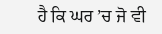ਹੈ ਕਿ ਘਰ ’ਚ ਜੋ ਵੀ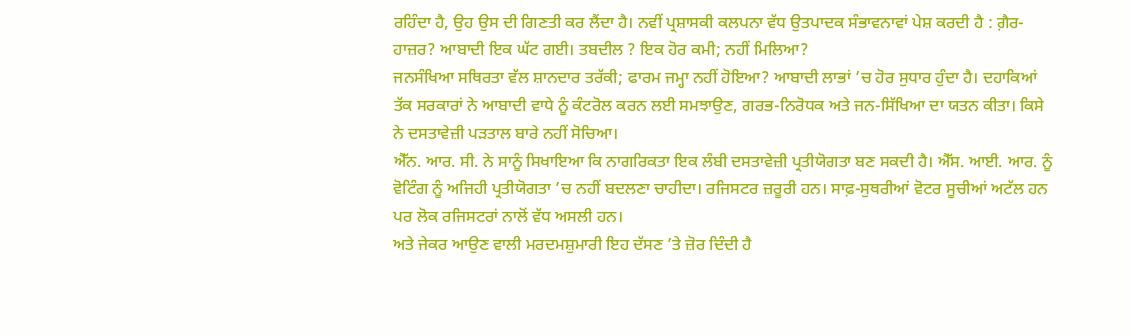ਰਹਿੰਦਾ ਹੈ, ਉਹ ਉਸ ਦੀ ਗਿਣਤੀ ਕਰ ਲੈਂਦਾ ਹੈ। ਨਵੀਂ ਪ੍ਰਸ਼ਾਸਕੀ ਕਲਪਨਾ ਵੱਧ ਉਤਪਾਦਕ ਸੰਭਾਵਨਾਵਾਂ ਪੇਸ਼ ਕਰਦੀ ਹੈ : ਗ਼ੈਰ-ਹਾਜ਼ਰ? ਆਬਾਦੀ ਇਕ ਘੱਟ ਗਈ। ਤਬਦੀਲ ? ਇਕ ਹੋਰ ਕਮੀ; ਨਹੀਂ ਮਿਲਿਆ?
ਜਨਸੰਖਿਆ ਸਥਿਰਤਾ ਵੱਲ ਸ਼ਾਨਦਾਰ ਤਰੱਕੀ; ਫਾਰਮ ਜਮ੍ਹਾ ਨਹੀਂ ਹੋਇਆ? ਆਬਾਦੀ ਲਾਭਾਂ ’ਚ ਹੋਰ ਸੁਧਾਰ ਹੁੰਦਾ ਹੈ। ਦਹਾਕਿਆਂ ਤੱਕ ਸਰਕਾਰਾਂ ਨੇ ਆਬਾਦੀ ਵਾਧੇ ਨੂੰ ਕੰਟਰੋਲ ਕਰਨ ਲਈ ਸਮਝਾਉਣ, ਗਰਭ-ਨਿਰੋਧਕ ਅਤੇ ਜਨ-ਸਿੱਖਿਆ ਦਾ ਯਤਨ ਕੀਤਾ। ਕਿਸੇ ਨੇ ਦਸਤਾਵੇਜ਼ੀ ਪੜਤਾਲ ਬਾਰੇ ਨਹੀਂ ਸੋਚਿਆ।
ਐੱਨ. ਆਰ. ਸੀ. ਨੇ ਸਾਨੂੰ ਸਿਖਾਇਆ ਕਿ ਨਾਗਰਿਕਤਾ ਇਕ ਲੰਬੀ ਦਸਤਾਵੇਜ਼ੀ ਪ੍ਰਤੀਯੋਗਤਾ ਬਣ ਸਕਦੀ ਹੈ। ਐੱਸ. ਆਈ. ਆਰ. ਨੂੰ ਵੋਟਿੰਗ ਨੂੰ ਅਜਿਹੀ ਪ੍ਰਤੀਯੋਗਤਾ ’ਚ ਨਹੀਂ ਬਦਲਣਾ ਚਾਹੀਦਾ। ਰਜਿਸਟਰ ਜ਼ਰੂਰੀ ਹਨ। ਸਾਫ਼-ਸੁਥਰੀਆਂ ਵੋਟਰ ਸੂਚੀਆਂ ਅਟੱਲ ਹਨ ਪਰ ਲੋਕ ਰਜਿਸਟਰਾਂ ਨਾਲੋਂ ਵੱਧ ਅਸਲੀ ਹਨ।
ਅਤੇ ਜੇਕਰ ਆਉਣ ਵਾਲੀ ਮਰਦਮਸ਼ੁਮਾਰੀ ਇਹ ਦੱਸਣ ’ਤੇ ਜ਼ੋਰ ਦਿੰਦੀ ਹੈ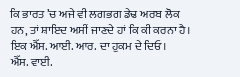ਕਿ ਭਾਰਤ ’ਚ ਅਜੇ ਵੀ ਲਗਭਗ ਡੇਢ ਅਰਬ ਲੋਕ ਹਨ, ਤਾਂ ਸ਼ਾਇਦ ਅਸੀਂ ਜਾਣਦੇ ਹਾਂ ਕਿ ਕੀ ਕਰਨਾ ਹੈ। ਇਕ ਐੱਸ. ਆਈ. ਆਰ. ਦਾ ਹੁਕਮ ਦੇ ਦਿਓ।
ਐੱਸ. ਵਾਈ.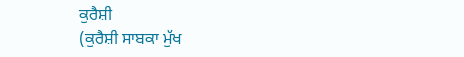ਕੁਰੈਸ਼ੀ
(ਕੁਰੈਸ਼ੀ ਸਾਬਕਾ ਮੁੱਖ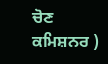ਚੋਣ ਕਮਿਸ਼ਨਰ )